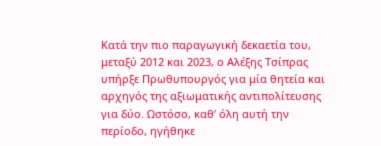Κατά την πιο παραγωγική δεκαετία του, μεταξύ 2012 και 2023, ο Αλέξης Τσίπρας υπήρξε Πρωθυπουργός για μία θητεία και αρχηγός της αξιωματικής αντιπολίτευσης για δύο. Ωστόσο, καθ’ όλη αυτή την περίοδο, ηγήθηκε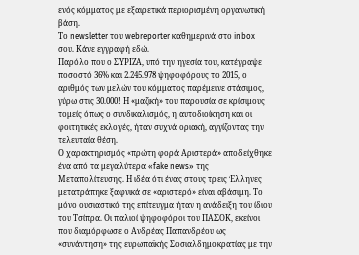ενός κόμματος με εξαιρετικά περιορισμένη οργανωτική βάση.
Το newsletter του webreporter καθημερινά στο inbox σου. Κάνε εγγραφή εδώ.
Παρόλο που ο ΣΥΡΙΖΑ, υπό την ηγεσία του, κατέγραψε ποσοστό 36% και 2.245.978 ψηφοφόρους το 2015, ο αριθμός των μελών του κόμματος παρέμεινε στάσιμος, γύρω στις 30.000! Η «μαζική» του παρουσία σε κρίσιμους τομείς όπως ο συνδικαλισμός, η αυτοδιοίκηση και οι φοιτητικές εκλογές, ήταν συχνά οριακή, αγγίζοντας την τελευταία θέση.
Ο χαρακτηρισμός «πρώτη φορά Αριστερά» αποδείχθηκε ένα από τα μεγαλύτερα «fake news» της Μεταπολίτευσης. Η ιδέα ότι ένας στους τρεις Έλληνες μετατράπηκε ξαφνικά σε «αριστερό» είναι αβάσιμη. Το μόνο ουσιαστικό της επίτευγμα ήταν η ανάδειξη του ίδιου του Τσίπρα. Οι παλιοί ψηφοφόροι του ΠΑΣΟΚ, εκείνοι που διαμόρφωσε ο Ανδρέας Παπανδρέου ως «συνάντηση» της ευρωπαϊκής Σοσιαλδημοκρατίας με την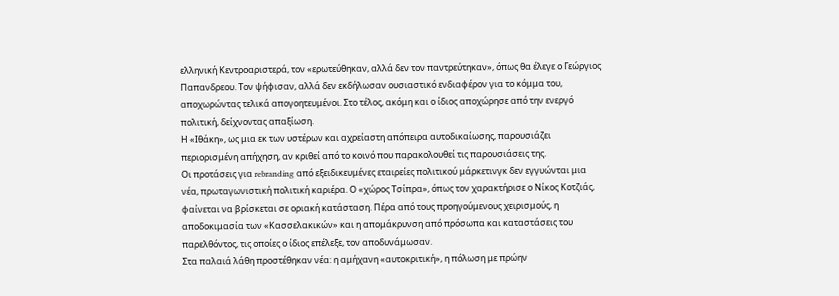ελληνική Κεντροαριστερά, τον «ερωτεύθηκαν, αλλά δεν τον παντρεύτηκαν», όπως θα έλεγε ο Γεώργιος Παπανδρεου. Τον ψήφισαν, αλλά δεν εκδήλωσαν ουσιαστικό ενδιαφέρον για το κόμμα του, αποχωρώντας τελικά απογοητευμένοι. Στο τέλος, ακόμη και ο ίδιος αποχώρησε από την ενεργό πολιτική, δείχνοντας απαξίωση.
Η «Ιθάκη», ως μια εκ των υστέρων και αχρείαστη απόπειρα αυτοδικαίωσης, παρουσιάζει περιορισμένη απήχηση, αν κριθεί από το κοινό που παρακολουθεί τις παρουσιάσεις της.
Οι προτάσεις για rebranding από εξειδικευμένες εταιρείες πολιτικού μάρκετινγκ δεν εγγυώνται μια νέα, πρωταγωνιστική πολιτική καριέρα. Ο «χώρος Τσίπρα», όπως τον χαρακτήρισε ο Νίκος Κοτζιάς, φαίνεται να βρίσκεται σε οριακή κατάσταση. Πέρα από τους προηγούμενους χειρισμούς, η αποδοκιμασία των «Κασσελακικών» και η απομάκρυνση από πρόσωπα και καταστάσεις του παρελθόντος, τις οποίες ο ίδιος επέλεξε, τον αποδυνάμωσαν.
Στα παλαιά λάθη προστέθηκαν νέα: η αμήχανη «αυτοκριτική», η πόλωση με πρώην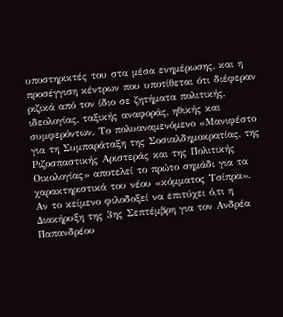υποστηρικτές του στα μέσα ενημέρωσης, και η προσέγγιση κέντρων που υποτίθεται ότι διέφεραν ριζικά από τον ίδιο σε ζητήματα πολιτικής, ιδεολογίας, ταξικής αναφοράς, ηθικής και συμφερόντων. Το πολυαναμενόμενο «Μανιφέστο για τη Συμπαράταξη της Σοσιαλδημοκρατίας, της Ριζοσπαστικής Αριστεράς και της Πολιτικής Οικολογίας» αποτελεί το πρώτο σημάδι για τα χαρακτηριστικά του νέου «κόμματος Τσίπρα». Αν το κείμενο φιλοδοξεί να επιτύχει ό,τι η Διακήρυξη της 3ης Σεπτέμβρη για τον Ανδρέα Παπανδρέου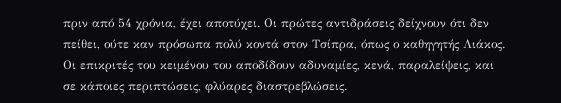πριν από 54 χρόνια, έχει αποτύχει. Οι πρώτες αντιδράσεις δείχνουν ότι δεν πείθει, ούτε καν πρόσωπα πολύ κοντά στον Τσίπρα, όπως ο καθηγητής Λιάκος.
Οι επικριτές του κειμένου του αποδίδουν αδυναμίες, κενά, παραλείψεις, και σε κάποιες περιπτώσεις, φλύαρες διαστρεβλώσεις.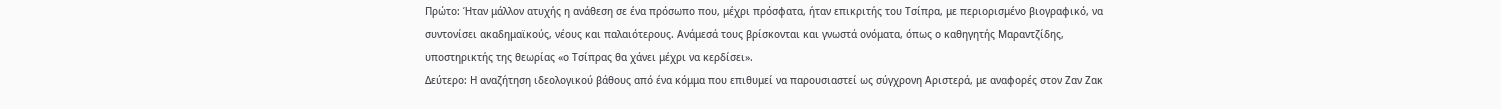Πρώτο: Ήταν μάλλον ατυχής η ανάθεση σε ένα πρόσωπο που, μέχρι πρόσφατα, ήταν επικριτής του Τσίπρα, με περιορισμένο βιογραφικό, να συντονίσει ακαδημαϊκούς, νέους και παλαιότερους. Ανάμεσά τους βρίσκονται και γνωστά ονόματα, όπως ο καθηγητής Μαραντζίδης, υποστηρικτής της θεωρίας «ο Τσίπρας θα χάνει μέχρι να κερδίσει».
Δεύτερο: Η αναζήτηση ιδεολογικού βάθους από ένα κόμμα που επιθυμεί να παρουσιαστεί ως σύγχρονη Αριστερά, με αναφορές στον Ζαν Ζακ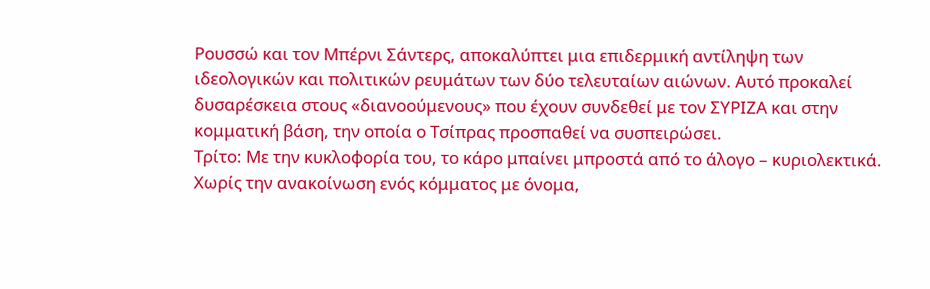Ρουσσώ και τον Μπέρνι Σάντερς, αποκαλύπτει μια επιδερμική αντίληψη των ιδεολογικών και πολιτικών ρευμάτων των δύο τελευταίων αιώνων. Αυτό προκαλεί δυσαρέσκεια στους «διανοούμενους» που έχουν συνδεθεί με τον ΣΥΡΙΖΑ και στην κομματική βάση, την οποία ο Τσίπρας προσπαθεί να συσπειρώσει.
Τρίτο: Με την κυκλοφορία του, το κάρο μπαίνει μπροστά από το άλογο – κυριολεκτικά. Χωρίς την ανακοίνωση ενός κόμματος με όνομα,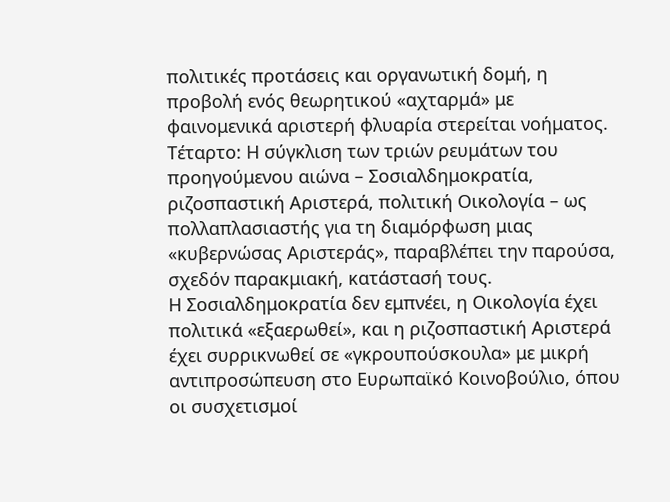πολιτικές προτάσεις και οργανωτική δομή, η προβολή ενός θεωρητικού «αχταρμά» με φαινομενικά αριστερή φλυαρία στερείται νοήματος.
Τέταρτο: Η σύγκλιση των τριών ρευμάτων του προηγούμενου αιώνα – Σοσιαλδημοκρατία, ριζοσπαστική Αριστερά, πολιτική Οικολογία – ως πολλαπλασιαστής για τη διαμόρφωση μιας «κυβερνώσας Αριστεράς», παραβλέπει την παρούσα, σχεδόν παρακμιακή, κατάστασή τους.
Η Σοσιαλδημοκρατία δεν εμπνέει, η Οικολογία έχει πολιτικά «εξαερωθεί», και η ριζοσπαστική Αριστερά έχει συρρικνωθεί σε «γκρουπούσκουλα» με μικρή αντιπροσώπευση στο Ευρωπαϊκό Κοινοβούλιο, όπου οι συσχετισμοί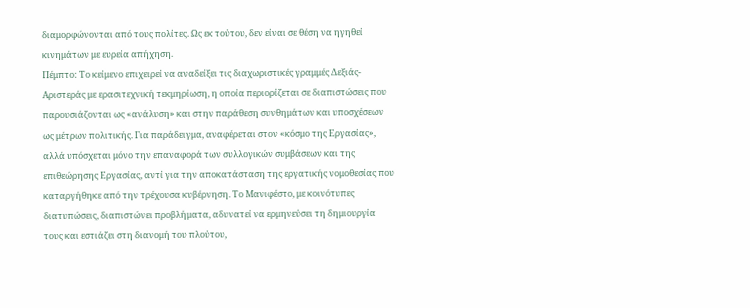διαμορφώνονται από τους πολίτες. Ως εκ τούτου, δεν είναι σε θέση να ηγηθεί κινημάτων με ευρεία απήχηση.
Πέμπτο: Το κείμενο επιχειρεί να αναδείξει τις διαχωριστικές γραμμές Δεξιάς-Αριστεράς με ερασιτεχνική τεκμηρίωση, η οποία περιορίζεται σε διαπιστώσεις που παρουσιάζονται ως «ανάλυση» και στην παράθεση συνθημάτων και υποσχέσεων ως μέτρων πολιτικής. Για παράδειγμα, αναφέρεται στον «κόσμο της Εργασίας», αλλά υπόσχεται μόνο την επαναφορά των συλλογικών συμβάσεων και της επιθεώρησης Εργασίας, αντί για την αποκατάσταση της εργατικής νομοθεσίας που καταργήθηκε από την τρέχουσα κυβέρνηση. Το Μανιφέστο, με κοινότυπες διατυπώσεις, διαπιστώνει προβλήματα, αδυνατεί να ερμηνεύσει τη δημιουργία τους και εστιάζει στη διανομή του πλούτου,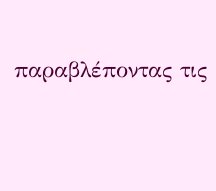παραβλέποντας τις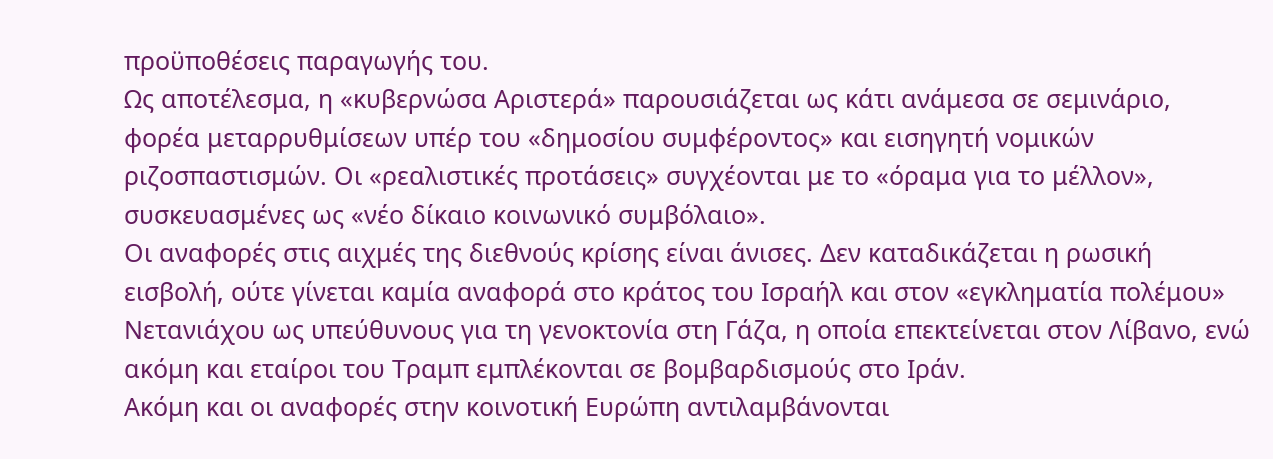προϋποθέσεις παραγωγής του.
Ως αποτέλεσμα, η «κυβερνώσα Αριστερά» παρουσιάζεται ως κάτι ανάμεσα σε σεμινάριο, φορέα μεταρρυθμίσεων υπέρ του «δημοσίου συμφέροντος» και εισηγητή νομικών ριζοσπαστισμών. Οι «ρεαλιστικές προτάσεις» συγχέονται με το «όραμα για το μέλλον», συσκευασμένες ως «νέο δίκαιο κοινωνικό συμβόλαιο».
Οι αναφορές στις αιχμές της διεθνούς κρίσης είναι άνισες. Δεν καταδικάζεται η ρωσική εισβολή, ούτε γίνεται καμία αναφορά στο κράτος του Ισραήλ και στον «εγκληματία πολέμου» Νετανιάχου ως υπεύθυνους για τη γενοκτονία στη Γάζα, η οποία επεκτείνεται στον Λίβανο, ενώ ακόμη και εταίροι του Τραμπ εμπλέκονται σε βομβαρδισμούς στο Ιράν.
Ακόμη και οι αναφορές στην κοινοτική Ευρώπη αντιλαμβάνονται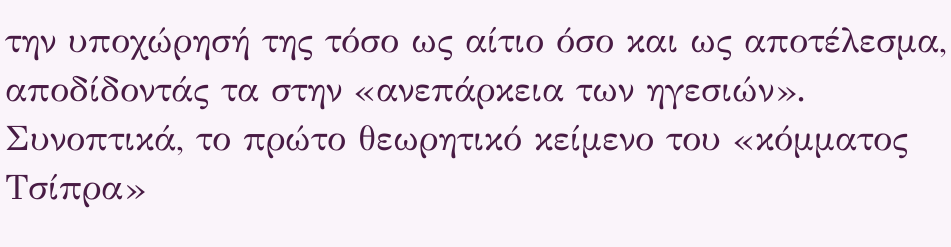την υποχώρησή της τόσο ως αίτιο όσο και ως αποτέλεσμα, αποδίδοντάς τα στην «ανεπάρκεια των ηγεσιών». Συνοπτικά, το πρώτο θεωρητικό κείμενο του «κόμματος Τσίπρα»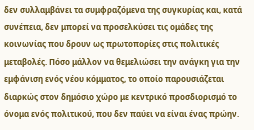δεν συλλαμβάνει τα συμφραζόμενα της συγκυρίας και, κατά συνέπεια, δεν μπορεί να προσελκύσει τις ομάδες της κοινωνίας που δρουν ως πρωτοπορίες στις πολιτικές μεταβολές. Πόσο μάλλον να θεμελιώσει την ανάγκη για την εμφάνιση ενός νέου κόμματος, το οποίο παρουσιάζεται διαρκώς στον δημόσιο χώρο με κεντρικό προσδιορισμό το όνομα ενός πολιτικού, που δεν παύει να είναι ένας πρώην.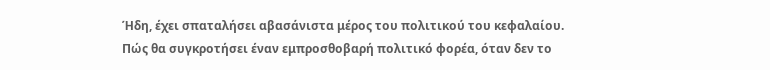Ήδη, έχει σπαταλήσει αβασάνιστα μέρος του πολιτικού του κεφαλαίου. Πώς θα συγκροτήσει έναν εμπροσθοβαρή πολιτικό φορέα, όταν δεν το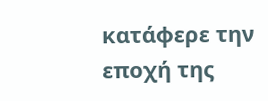κατάφερε την εποχή της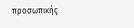προσωπικής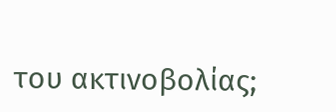του ακτινοβολίας;